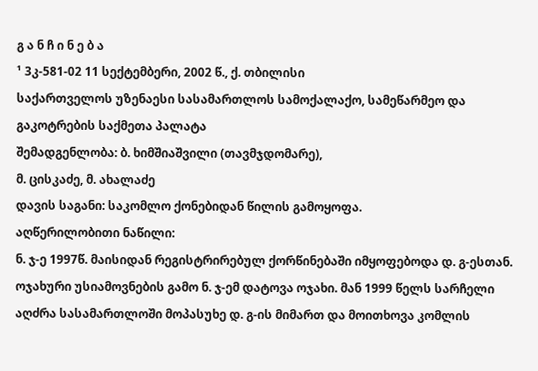გ ა ნ ჩ ი ნ ე ბ ა
¹ 3კ-581-02 11 სექტემბერი, 2002 წ., ქ. თბილისი
საქართველოს უზენაესი სასამართლოს სამოქალაქო, სამეწარმეო და გაკოტრების საქმეთა პალატა
შემადგენლობა: ბ. ხიმშიაშვილი (თავმჯდომარე),
მ. ცისკაძე, მ. ახალაძე
დავის საგანი: საკომლო ქონებიდან წილის გამოყოფა.
აღწერილობითი ნაწილი:
ნ. ჯ-ე 1997წ. მაისიდან რეგისტრირებულ ქორწინებაში იმყოფებოდა დ. გ-ესთან. ოჯახური უსიამოვნების გამო ნ. ჯ-ემ დატოვა ოჯახი. მან 1999 წელს სარჩელი აღძრა სასამართლოში მოპასუხე დ. გ-ის მიმართ და მოითხოვა კომლის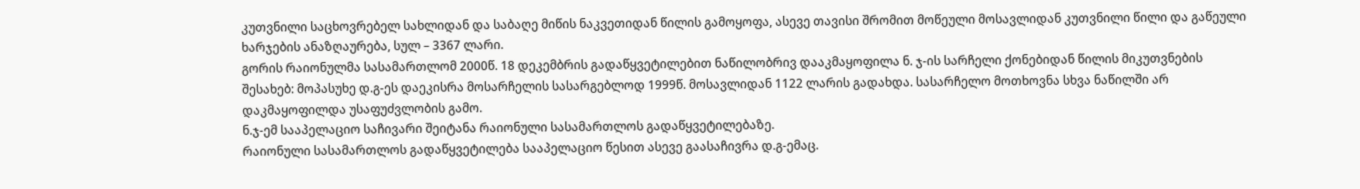კუთვნილი საცხოვრებელ სახლიდან და საბაღე მიწის ნაკვეთიდან წილის გამოყოფა, ასევე თავისი შრომით მოწეული მოსავლიდან კუთვნილი წილი და გაწეული ხარჯების ანაზღაურება, სულ – 3367 ლარი.
გორის რაიონულმა სასამართლომ 2000წ. 18 დეკემბრის გადაწყვეტილებით ნაწილობრივ დააკმაყოფილა ნ. ჯ-ის სარჩელი ქონებიდან წილის მიკუთვნების შესახებ: მოპასუხე დ.გ-ეს დაეკისრა მოსარჩელის სასარგებლოდ 1999წ. მოსავლიდან 1122 ლარის გადახდა. სასარჩელო მოთხოვნა სხვა ნაწილში არ დაკმაყოფილდა უსაფუძვლობის გამო.
ნ.ჯ-ემ სააპელაციო საჩივარი შეიტანა რაიონული სასამართლოს გადაწყვეტილებაზე.
რაიონული სასამართლოს გადაწყვეტილება სააპელაციო წესით ასევე გაასაჩივრა დ.გ-ემაც.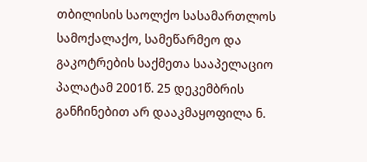თბილისის საოლქო სასამართლოს სამოქალაქო, სამეწარმეო და გაკოტრების საქმეთა სააპელაციო პალატამ 2001წ. 25 დეკემბრის განჩინებით არ დააკმაყოფილა ნ.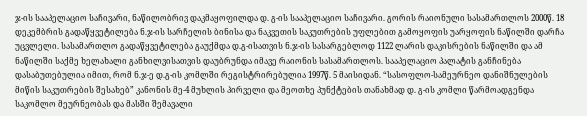ჯ-ის სააპელაციო საჩივარი, ნაწილობრივ დაკმაყოფილდა დ. გ-ის სააპელაციო საჩივარი. გორის რაიონული სასამართლოს 2000წ. 18 დეკემბრის გადაწყვეტილება ნ.ჯ-ის სარჩელის ბინისა და ნაკვეთის საკუთრების უფლებით გამოყოფის უარყოფის ნაწილში დარჩა უცვლელი. სასამართლო გადაწყვეტილება გაუქმდა დ.გ-ისათვის ნ.ჯ-ის სასარგებლოდ 1122 ლარის დაკისრების ნაწილში და ამ ნაწილში საქმე ხელახალი განხილვისათვის დაუბრუნდა იმავე რაიონის სასამართლოს. სააპელაციო პალატის განჩინება დასაბუთებულია იმით, რომ ნ.ჯ-ე დ.გ-ის კომლში რეგისტრირებულია 1997წ. 5 მაისიდან. “სასოფლო-სამეურნეო დანიშნულების მიწის საკუთრების შესახებ” კანონის მე-4 მუხლის პირველი და მეოთხე პუნქტების თანახმად დ. გ-ის კომლი წარმოადგენდა საკომლო მეურნეობას და მასში შემავალი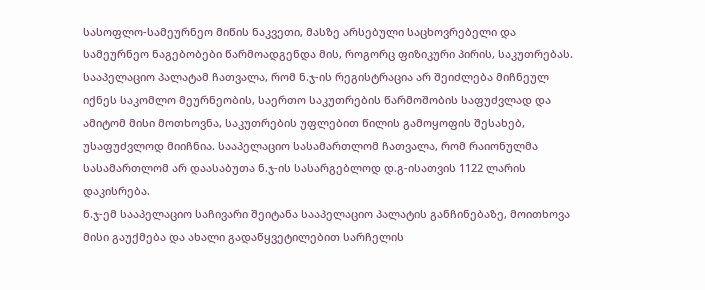სასოფლო-სამეურნეო მიწის ნაკვეთი, მასზე არსებული საცხოვრებელი და სამეურნეო ნაგებობები წარმოადგენდა მის, როგორც ფიზიკური პირის, საკუთრებას. სააპელაციო პალატამ ჩათვალა, რომ ნ.ჯ-ის რეგისტრაცია არ შეიძლება მიჩნეულ იქნეს საკომლო მეურნეობის, საერთო საკუთრების წარმოშობის საფუძვლად და ამიტომ მისი მოთხოვნა, საკუთრების უფლებით წილის გამოყოფის შესახებ, უსაფუძვლოდ მიიჩნია. სააპელაციო სასამართლომ ჩათვალა, რომ რაიონულმა სასამართლომ არ დაასაბუთა ნ.ჯ-ის სასარგებლოდ დ.გ-ისათვის 1122 ლარის დაკისრება.
ნ.ჯ-ემ სააპელაციო საჩივარი შეიტანა სააპელაციო პალატის განჩინებაზე, მოითხოვა მისი გაუქმება და ახალი გადაწყვეტილებით სარჩელის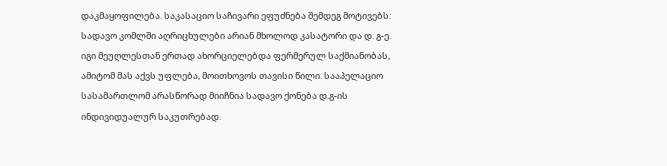დაკმაყოფილება. საკასაციო საჩივარი ეფუძნება შემდეგ მოტივებს: სადავო კომლში აღრიცხულები არიან მხოლოდ კასატორი და დ. გ-ე. იგი მეუღლესთან ერთად ახორციელებდა ფერმერულ საქმიანობას, ამიტომ მას აქვს უფლება, მოითხოვოს თავისი წილი. სააპელაციო სასამართლომ არასწორად მიიჩნია სადავო ქონება დ.გ-ის ინდივიდუალურ საკუთრებად.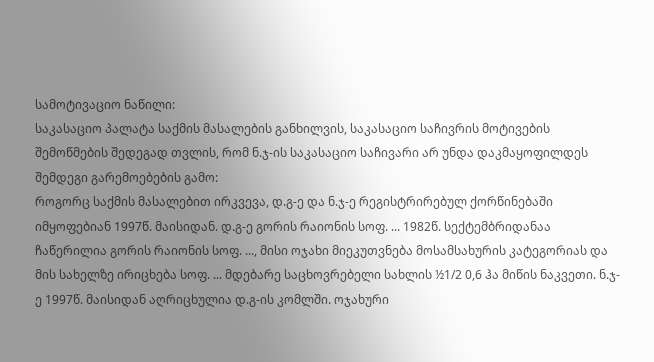სამოტივაციო ნაწილი:
საკასაციო პალატა საქმის მასალების განხილვის, საკასაციო საჩივრის მოტივების შემოწმების შედეგად თვლის, რომ ნ.ჯ-ის საკასაციო საჩივარი არ უნდა დაკმაყოფილდეს შემდეგი გარემოებების გამო:
როგორც საქმის მასალებით ირკვევა, დ.გ-ე და ნ.ჯ-ე რეგისტრირებულ ქორწინებაში იმყოფებიან 1997წ. მაისიდან. დ.გ-ე გორის რაიონის სოფ. ... 1982წ. სექტემბრიდანაა ჩაწერილია გორის რაიონის სოფ. ..., მისი ოჯახი მიეკუთვნება მოსამსახურის კატეგორიას და მის სახელზე ირიცხება სოფ. ... მდებარე საცხოვრებელი სახლის ½1/2 0,6 ჰა მიწის ნაკვეთი. ნ.ჯ-ე 1997წ. მაისიდან აღრიცხულია დ.გ-ის კომლში. ოჯახური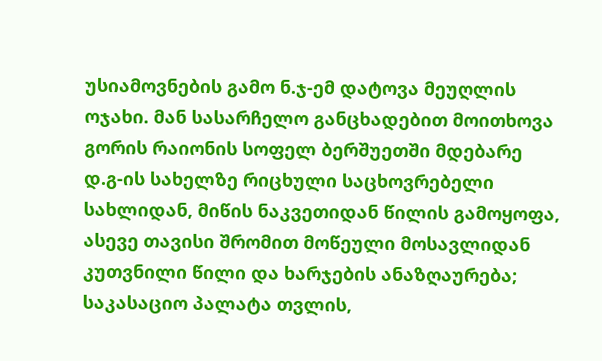უსიამოვნების გამო ნ.ჯ-ემ დატოვა მეუღლის ოჯახი. მან სასარჩელო განცხადებით მოითხოვა გორის რაიონის სოფელ ბერშუეთში მდებარე დ.გ-ის სახელზე რიცხული საცხოვრებელი სახლიდან, მიწის ნაკვეთიდან წილის გამოყოფა, ასევე თავისი შრომით მოწეული მოსავლიდან კუთვნილი წილი და ხარჯების ანაზღაურება; საკასაციო პალატა თვლის,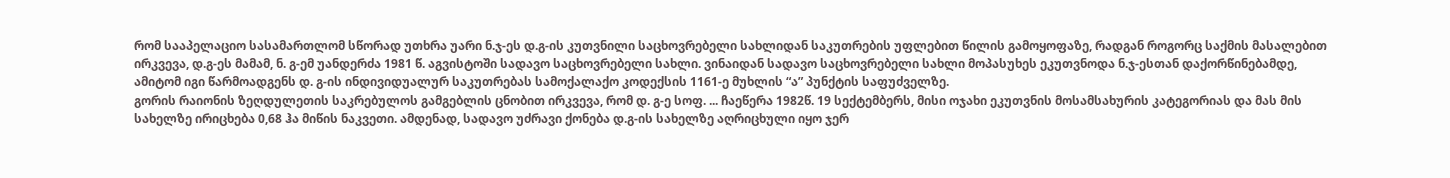რომ სააპელაციო სასამართლომ სწორად უთხრა უარი ნ.ჯ-ეს დ.გ-ის კუთვნილი საცხოვრებელი სახლიდან საკუთრების უფლებით წილის გამოყოფაზე, რადგან როგორც საქმის მასალებით ირკვევა, დ.გ-ეს მამამ, ნ. გ-ემ უანდერძა 1981 წ. აგვისტოში სადავო საცხოვრებელი სახლი. ვინაიდან სადავო საცხოვრებელი სახლი მოპასუხეს ეკუთვნოდა ნ.ჯ-ესთან დაქორწინებამდე, ამიტომ იგი წარმოადგენს დ. გ-ის ინდივიდუალურ საკუთრებას სამოქალაქო კოდექსის 1161-ე მუხლის “ა” პუნქტის საფუძველზე.
გორის რაიონის ზეღდულეთის საკრებულოს გამგებლის ცნობით ირკვევა, რომ დ. გ-ე სოფ. ... ჩაეწერა 1982წ. 19 სექტემბერს, მისი ოჯახი ეკუთვნის მოსამსახურის კატეგორიას და მას მის სახელზე ირიცხება 0,68 ჰა მიწის ნაკვეთი. ამდენად, სადავო უძრავი ქონება დ.გ-ის სახელზე აღრიცხული იყო ჯერ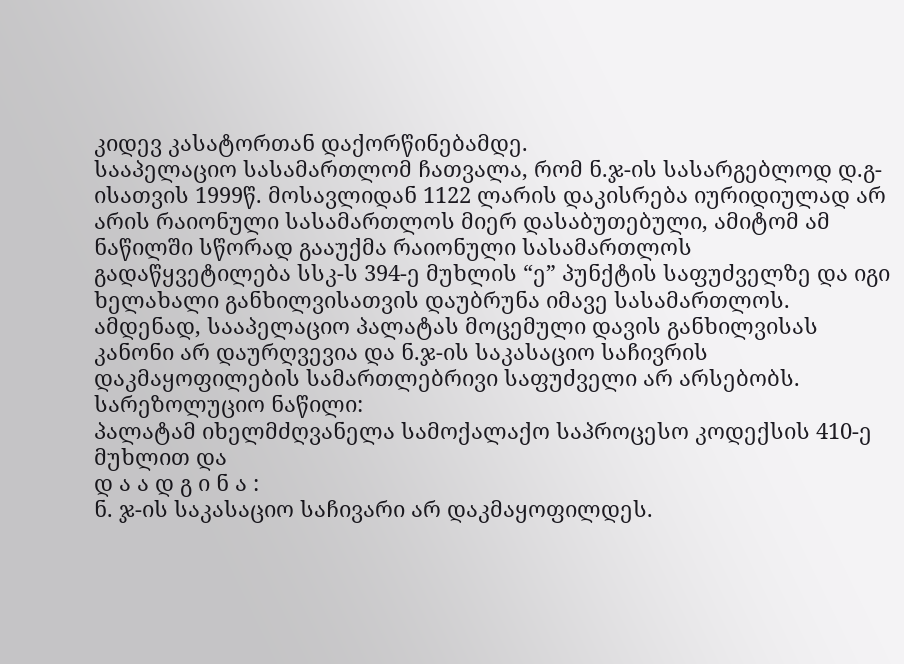კიდევ კასატორთან დაქორწინებამდე.
სააპელაციო სასამართლომ ჩათვალა, რომ ნ.ჯ-ის სასარგებლოდ დ.გ-ისათვის 1999წ. მოსავლიდან 1122 ლარის დაკისრება იურიდიულად არ არის რაიონული სასამართლოს მიერ დასაბუთებული, ამიტომ ამ ნაწილში სწორად გააუქმა რაიონული სასამართლოს გადაწყვეტილება სსკ-ს 394-ე მუხლის “ე” პუნქტის საფუძველზე და იგი ხელახალი განხილვისათვის დაუბრუნა იმავე სასამართლოს.
ამდენად, სააპელაციო პალატას მოცემული დავის განხილვისას კანონი არ დაურღვევია და ნ.ჯ-ის საკასაციო საჩივრის დაკმაყოფილების სამართლებრივი საფუძველი არ არსებობს.
სარეზოლუციო ნაწილი:
პალატამ იხელმძღვანელა სამოქალაქო საპროცესო კოდექსის 410-ე მუხლით და
დ ა ა დ გ ი ნ ა :
ნ. ჯ-ის საკასაციო საჩივარი არ დაკმაყოფილდეს.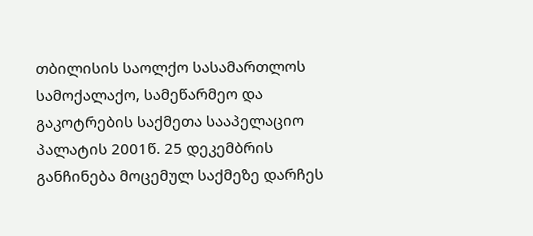თბილისის საოლქო სასამართლოს სამოქალაქო, სამეწარმეო და გაკოტრების საქმეთა სააპელაციო პალატის 2001წ. 25 დეკემბრის განჩინება მოცემულ საქმეზე დარჩეს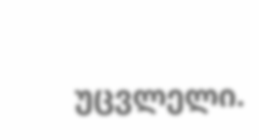უცვლელი.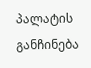პალატის განჩინება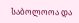საბოლოოა და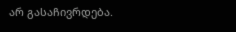არ გასაჩივრდება.